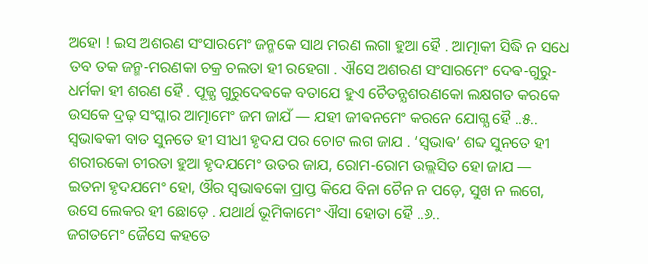ଅହୋ ! ଇସ ଅଶରଣ ସଂସାରମେଂ ଜନ୍ମକେ ସାଥ ମରଣ ଲଗା ହୁଆ ହୈ . ଆତ୍ମାକୀ ସିଦ୍ଧି ନ ସଧେ ତବ ତକ ଜନ୍ମ-ମରଣକା ଚକ୍ର ଚଲତା ହୀ ରହେଗା . ଐସେ ଅଶରଣ ସଂସାରମେଂ ଦେଵ-ଗୁରୁ-ଧର୍ମକା ହୀ ଶରଣ ହୈ . ପୂଜ୍ଯ ଗୁରୁଦେଵକେ ବତାଯେ ହୁଏ ଚୈତନ୍ଯଶରଣକୋ ଲକ୍ଷଗତ କରକେ ଉସକେ ଦ୍ରଢ଼ ସଂସ୍କାର ଆତ୍ମାମେଂ ଜମ ଜାଯଁ — ଯହୀ ଜୀଵନମେଂ କରନେ ଯୋଗ୍ଯ ହୈ ..୫..
ସ୍ଵଭାଵକୀ ବାତ ସୁନତେ ହୀ ସୀଧୀ ହୃଦଯ ପର ଚୋଟ ଲଗ ଜାଯ . ‘ସ୍ଵଭାଵ’ ଶବ୍ଦ ସୁନତେ ହୀ ଶରୀରକୋ ଚୀରତା ହୁଆ ହୃଦଯମେଂ ଉତର ଜାଯ, ରୋମ-ରୋମ ଉଲ୍ଲସିତ ହୋ ଜାଯ — ଇତନା ହୃଦଯମେଂ ହୋ, ଔର ସ୍ଵଭାଵକୋ ପ୍ରାପ୍ତ କିଯେ ବିନା ଚୈନ ନ ପଡ଼େ, ସୁଖ ନ ଲଗେ, ଉସେ ଲେକର ହୀ ଛୋଡ଼େ . ଯଥାର୍ଥ ଭୂମିକାମେଂ ଐସା ହୋତା ହୈ ..୬..
ଜଗତମେଂ ଜୈସେ କହତେ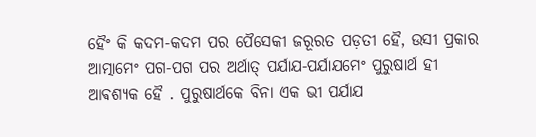ହୈଂ କି କଦମ-କଦମ ପର ପୈସେକୀ ଜରୂରତ ପଡ଼ତୀ ହୈ, ଉସୀ ପ୍ରକାର ଆତ୍ମାମେଂ ପଗ-ପଗ ପର ଅର୍ଥାତ୍ ପର୍ଯାଯ-ପର୍ଯାଯମେଂ ପୁରୁଷାର୍ଥ ହୀ ଆଵଶ୍ଯକ ହୈ . ପୁରୁଷାର୍ଥକେ ବିନା ଏକ ଭୀ ପର୍ଯାଯ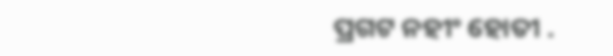ପ୍ରଗଟ ନହୀଂ ହୋତୀ .